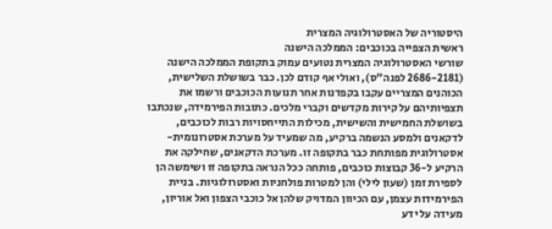היסטוריה של האסטרולוגיה המצרית
ראשית הצפייה בכוכבים: הממלכה הישנה
שורשי האסטרולוגיה המצרית נטועים עמוק בתקופת הממלכה הישנה (2686-2181 לפנה"ס), ואולי אף קודם לכן. כבר בשושלת השלישית, הכוהנים המצריים עקבו בקפדנות אחר תנועות הכוכבים ורשמו את תצפיותיהם על קירות מקדשים וקברי מלכים. כתובות הפירמידה, שנכתבו בשושלת החמישית והשישית, מכילות התייחסויות רבות לכוכבים, לדקאנים ולמסע הנשמה ברקיע, מה שמעיד על מערכת אסטרונומית-אסטרולוגית מפותחת כבר בתקופה זו. מערכת הדקאנים, שחילקה את הרקיע ל-36 קבוצות כוכבים, פותחה ככל הנראה בתקופה זו ושימשה הן לספירת זמן (שעון לילי) והן למטרות פולחניות ואסטרולוגיות. בניית הפירמידות עצמן, עם הכיוון המדויק שלהן אל כוכבי הצפון ואל אוריון, מעידה על ידע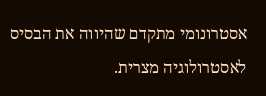אסטרונומי מתקדם שהיווה את הבסיס לאסטרולוגיה מצרית.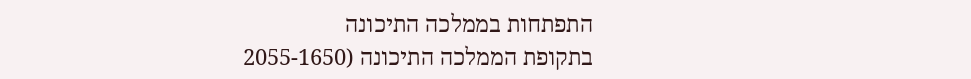התפתחות בממלכה התיכונה
בתקופת הממלכה התיכונה (2055-1650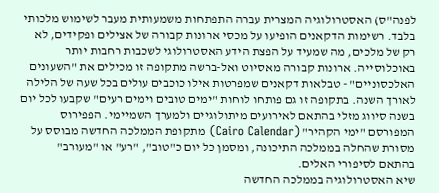לפנה"ס) האסטרולוגיה המצרית עברה התפתחות משמעותית מעבר לשימוש מלכותי בלבד. רשימות הדקאנים הופיעו על מכסי ארונות קבורה של אצילים ופקידים, לא רק של מלכים, מה שמעיד על הפצת הידע האסטרולוגי לשכבות רחבות יותר באוכלוסייה. ארונות קבורה מאסיוט ואל-ברשה מתקופה זו מכילים את "השעונים האלכסוניים" - טבלאות דקאנים שמפרטות אילו כוכבים עולים בכל שעה של הלילה לאורך השנה. בתקופה זו גם פותחו לוחות "ימים טובים וימים רעים" שקבעו לכל יום בשנה סיווג מזלי בהתאם לאירועים מיתולוגיים ולמערך השמיימי. הפפירוס המפורסם "ימי הקהיר" (Cairo Calendar) מתקופת הממלכה החדשה מבוסס על מסורת שהחלה בממלכה התיכונה, ומסמן כל יום כ"טוב", "רע" או "מעורב" בהתאם לסיפורי האלים.
שיא האסטרולוגיה בממלכה החדשה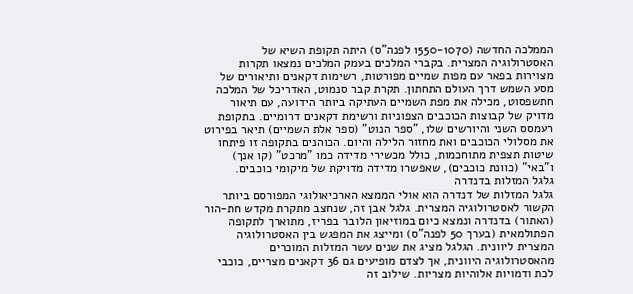הממלכה החדשה (1550-1070 לפנה"ס) היתה תקופת השיא של האסטרולוגיה המצרית. בקברי המלכים בעמק המלכים נמצאו תקרות מצוירות בפאר עם מפות שמיים מפורטות, רשימות דקאנים ותיאורים של מסע השמש דרך העולם התחתון. תקרת קבר סנמוט, האדריכל של המלכה חתשפסוט, מכילה את מפת השמיים העתיקה ביותר הידועה, עם תיאור מדויק של קבוצות הכוכבים הצפוניות ורשימת דקאנים דרומיים. בתקופת רעמסס השני והיורשים שלו, "ספר הנוט" (ספר אלת השמיים) תיאר בפירוט את מסלולי הכוכבים ואת מחזור הלילה והיום. הכוהנים בתקופה זו פיתחו שיטות תצפית מתוחכמות, כולל מכשירי מדידה כמו "מרכט" (קו אנך) ו"באי" (כוונת כוכבים), שאפשרו מדידה מדויקת של מיקומי כוכבים.
גלגל המזלות בדנדרה
גלגל המזלות של דנדרה הוא אולי הממצא הארכיאולוגי המפורסם ביותר הקשור לאסטרולוגיה המצרית. גלגל אבן זה, שנחצב מתקרת מקדש חת-הור (האתור) בדנדרה ונמצא כיום במוזיאון הלובר בפריז, מתוארך לתקופה הפתולמאית (בערך 50 לפנה"ס) ומייצג את המפגש בין האסטרולוגיה המצרית ליוונית. הגלגל מציג את שנים עשר המזלות המוכרים מהאסטרולוגיה היוונית, אך לצדם מופיעים גם 36 דקאנים מצריים, כוכבי לכת ודמויות אלוהיות מצריות. שילוב זה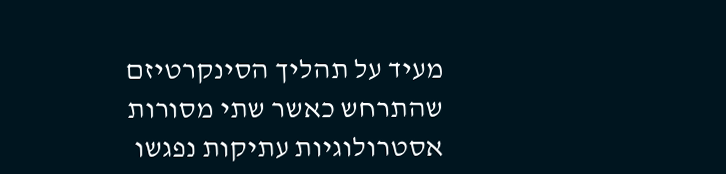מעיד על תהליך הסינקרטיזם שהתרחש כאשר שתי מסורות אסטרולוגיות עתיקות נפגשו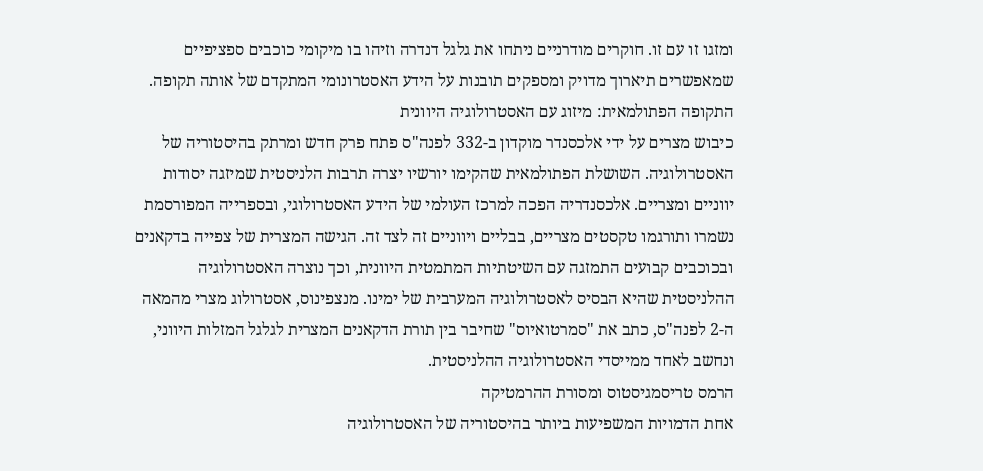ומזגו זו עם זו. חוקרים מודרניים ניתחו את גלגל דנדרה וזיהו בו מיקומי כוכבים ספציפיים שמאפשרים תיארוך מדויק ומספקים תובנות על הידע האסטרונומי המתקדם של אותה תקופה.
התקופה הפתולמאית: מיזוג עם האסטרולוגיה היוונית
כיבוש מצרים על ידי אלכסנדר מוקדון ב-332 לפנה"ס פתח פרק חדש ומרתק בהיסטוריה של האסטרולוגיה. השושלת הפתולמאית שהקימו יורשיו יצרה תרבות הלניסטית שמיזגה יסודות יווניים ומצריים. אלכסנדריה הפכה למרכז העולמי של הידע האסטרולוגי, ובספרייה המפורסמת נשמרו ותורגמו טקסטים מצריים, בבליים ויווניים זה לצד זה. הגישה המצרית של צפייה בדקאנים ובכוכבים קבועים התמזגה עם השיטתיות המתמטית היוונית, וכך נוצרה האסטרולוגיה ההלניסטית שהיא הבסיס לאסטרולוגיה המערבית של ימינו. מנצפינוס, אסטרולוג מצרי מהמאה ה-2 לפנה"ס, כתב את "סמרטואיוס" שחיבר בין תורת הדקאנים המצרית לגלגל המזלות היווני, ונחשב לאחד ממייסדי האסטרולוגיה ההלניסטית.
הרמס טריסמגיסטוס ומסורת ההרמטיקה
אחת הדמויות המשפיעות ביותר בהיסטוריה של האסטרולוגיה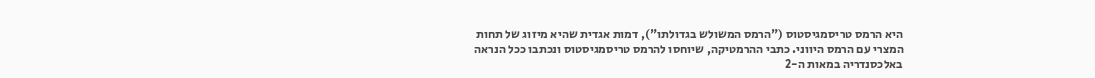היא הרמס טריסמגיסטוס ("הרמס המשולש בגדולתו"), דמות אגדית שהיא מיזוג של תחות המצרי עם הרמס היווני. כתבי ההרמטיקה, שיוחסו להרמס טריסמגיסטוס ונכתבו ככל הנראה באלכסנדריה במאות ה-2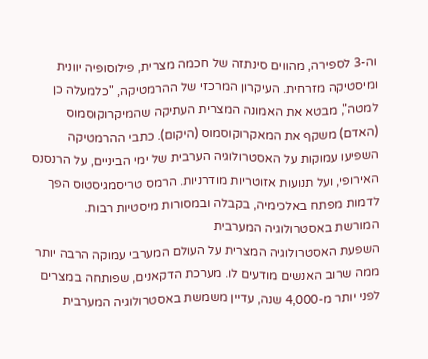וה-3 לספירה, מהווים סינתזה של חכמה מצרית, פילוסופיה יוונית ומיסטיקה מזרחית. העיקרון המרכזי של ההרמטיקה, "כלמעלה כן למטה", מבטא את האמונה המצרית העתיקה שהמיקרוקוסמוס (האדם) משקף את המאקרוקוסמוס (היקום). כתבי ההרמטיקה השפיעו עמוקות על האסטרולוגיה הערבית של ימי הביניים, על הרנסנס האירופי, ועל תנועות אזוטריות מודרניות. הרמס טריסמגיסטוס הפך לדמות מפתח באלכימיה, בקבלה ובמסורות מיסטיות רבות.
המורשת באסטרולוגיה המערבית
השפעת האסטרולוגיה המצרית על העולם המערבי עמוקה הרבה יותר ממה שרוב האנשים מודעים לו. מערכת הדקאנים, שפותחה במצרים לפני יותר מ-4,000 שנה, עדיין משמשת באסטרולוגיה המערבית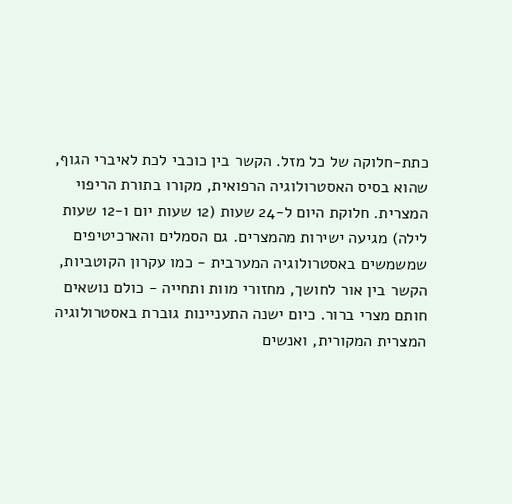כתת-חלוקה של כל מזל. הקשר בין כוכבי לכת לאיברי הגוף, שהוא בסיס האסטרולוגיה הרפואית, מקורו בתורת הריפוי המצרית. חלוקת היום ל-24 שעות (12 שעות יום ו-12 שעות לילה) מגיעה ישירות מהמצרים. גם הסמלים והארכיטיפים שמשמשים באסטרולוגיה המערבית - כמו עקרון הקוטביות, הקשר בין אור לחושך, מחזורי מוות ותחייה - כולם נושאים חותם מצרי ברור. כיום ישנה התעניינות גוברת באסטרולוגיה המצרית המקורית, ואנשים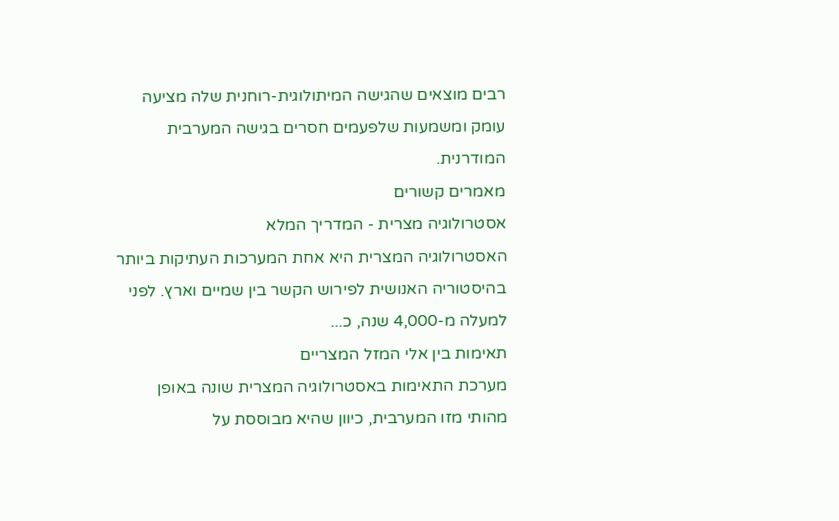רבים מוצאים שהגישה המיתולוגית-רוחנית שלה מציעה עומק ומשמעות שלפעמים חסרים בגישה המערבית המודרנית.
מאמרים קשורים
אסטרולוגיה מצרית - המדריך המלא
האסטרולוגיה המצרית היא אחת המערכות העתיקות ביותר בהיסטוריה האנושית לפירוש הקשר בין שמיים וארץ. לפני למעלה מ-4,000 שנה, כ...
תאימות בין אלי המזל המצריים
מערכת התאימות באסטרולוגיה המצרית שונה באופן מהותי מזו המערבית, כיוון שהיא מבוססת על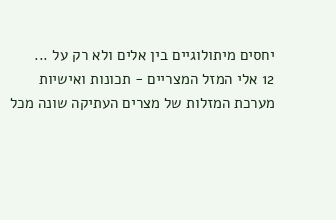יחסים מיתולוגיים בין אלים ולא רק על ...
12 אלי המזל המצריים - תכונות ואישיות
מערכת המזלות של מצרים העתיקה שונה מכל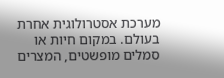מערכת אסטרולוגית אחרת בעולם. במקום חיות או סמלים מופשטים, המצרים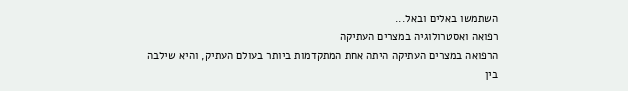השתמשו באלים ובאל...
רפואה ואסטרולוגיה במצרים העתיקה
הרפואה במצרים העתיקה היתה אחת המתקדמות ביותר בעולם העתיק, והיא שילבה בין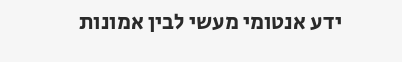ידע אנטומי מעשי לבין אמונות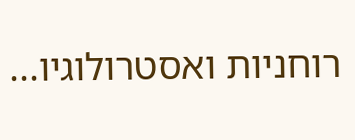רוחניות ואסטרולוגיו...